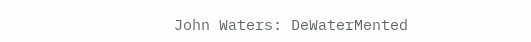John Waters: DeWaterMented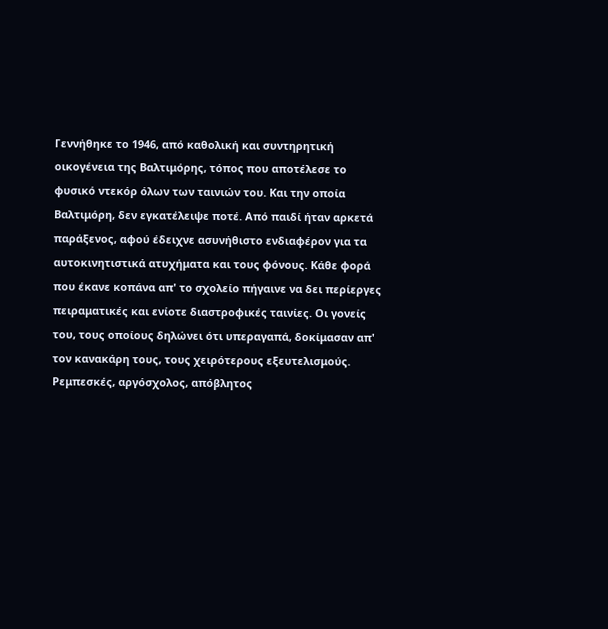Γεννήθηκε το 1946, από καθολική και συντηρητική οικογένεια της Βαλτιμόρης, τόπος που αποτέλεσε το φυσικό ντεκόρ όλων των ταινιών του. Και την οποία Βαλτιμόρη, δεν εγκατέλειψε ποτέ. Από παιδί ήταν αρκετά παράξενος, αφού έδειχνε ασυνήθιστο ενδιαφέρον για τα αυτοκινητιστικά ατυχήματα και τους φόνους. Κάθε φορά που έκανε κοπάνα απ' το σχολείο πήγαινε να δει περίεργες πειραματικές και ενίοτε διαστροφικές ταινίες. Οι γονείς του, τους οποίους δηλώνει ότι υπεραγαπά, δοκίμασαν απ' τον κανακάρη τους, τους χειρότερους εξευτελισμούς. Ρεμπεσκές, αργόσχολος, απόβλητος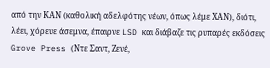από την ΚΑΝ (καθολική αδελφότης νέων, όπως λέμε ΧΑΝ), διότι, λέει, χόρευε άσεμνα, έπαιρνε LSD και διάβαζε τις ρυπαρές εκδόσεις Grove Press (Ντε Σαντ, Ζενέ,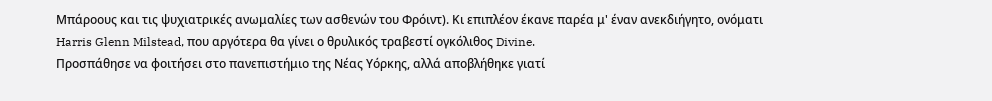Μπάροους και τις ψυχιατρικές ανωμαλίες των ασθενών του Φρόιντ). Κι επιπλέον έκανε παρέα μ' έναν ανεκδιήγητο, ονόματι Harris Glenn Milstead, που αργότερα θα γίνει ο θρυλικός τραβεστί ογκόλιθος Divine.
Προσπάθησε να φοιτήσει στο πανεπιστήμιο της Νέας Υόρκης, αλλά αποβλήθηκε γιατί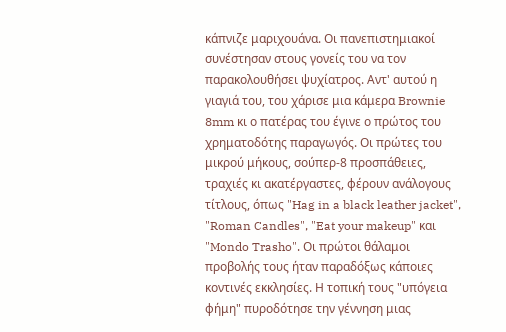κάπνιζε μαριχουάνα. Οι πανεπιστημιακοί συνέστησαν στους γονείς του να τον παρακολουθήσει ψυχίατρος. Αντ' αυτού η γιαγιά του, του χάρισε μια κάμερα Brownie 8mm κι ο πατέρας του έγινε ο πρώτος του χρηματοδότης παραγωγός. Οι πρώτες του μικρού μήκους, σούπερ-8 προσπάθειες, τραχιές κι ακατέργαστες, φέρουν ανάλογους τίτλους, όπως "Hag in a black leather jacket", "Roman Candles", "Eat your makeup" και "Mondo Trasho". Οι πρώτοι θάλαμοι προβολής τους ήταν παραδόξως κάποιες κοντινές εκκλησίες. Η τοπική τους "υπόγεια φήμη" πυροδότησε την γέννηση μιας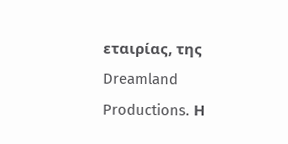εταιρίας, της Dreamland Productions. Η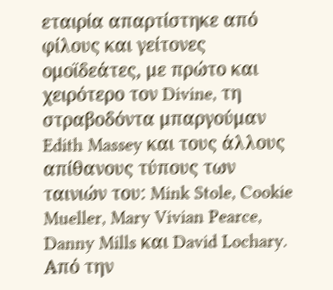εταιρία απαρτίστηκε από φίλους και γείτονες ομοϊδεάτες, με πρώτο και χειρότερο τον Divine, τη στραβοδόντα μπαργούμαν Edith Massey και τους άλλους απίθανους τύπους των ταινιών του: Mink Stole, Cookie Mueller, Mary Vivian Pearce, Danny Mills και David Lochary.
Από την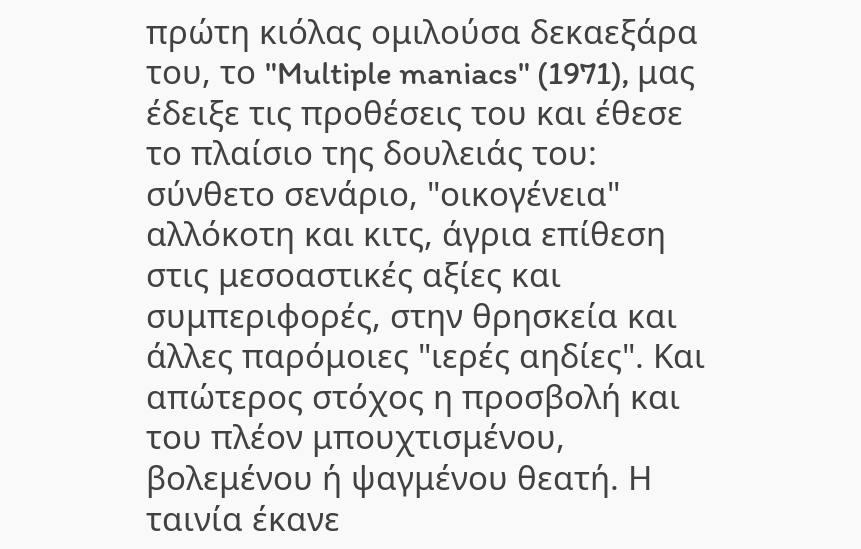πρώτη κιόλας ομιλούσα δεκαεξάρα του, το "Multiple maniacs" (1971), μας έδειξε τις προθέσεις του και έθεσε το πλαίσιο της δουλειάς του: σύνθετο σενάριο, "οικογένεια" αλλόκοτη και κιτς, άγρια επίθεση στις μεσοαστικές αξίες και συμπεριφορές, στην θρησκεία και άλλες παρόμοιες "ιερές αηδίες". Και απώτερος στόχος η προσβολή και του πλέον μπουχτισμένου, βολεμένου ή ψαγμένου θεατή. Η ταινία έκανε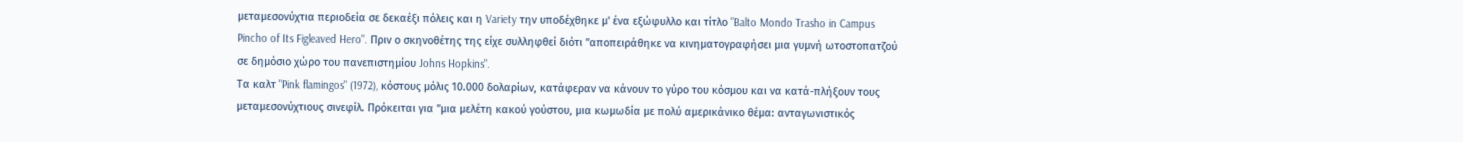μεταμεσονύχτια περιοδεία σε δεκαέξι πόλεις και η Variety την υποδέχθηκε μ' ένα εξώφυλλο και τίτλο "Balto Mondo Trasho in Campus Pincho of Its Figleaved Hero". Πριν ο σκηνοθέτης της είχε συλληφθεί διότι "αποπειράθηκε να κινηματογραφήσει μια γυμνή ωτοστοπατζού σε δημόσιο χώρο του πανεπιστημίου Johns Hopkins".
Τα καλτ "Pink flamingos" (1972), κόστους μόλις 10.000 δολαρίων, κατάφεραν να κάνουν το γύρο του κόσμου και να κατά-πλήξουν τους μεταμεσονύχτιους σινεφίλ. Πρόκειται για "μια μελέτη κακού γούστου, μια κωμωδία με πολύ αμερικάνικο θέμα: ανταγωνιστικός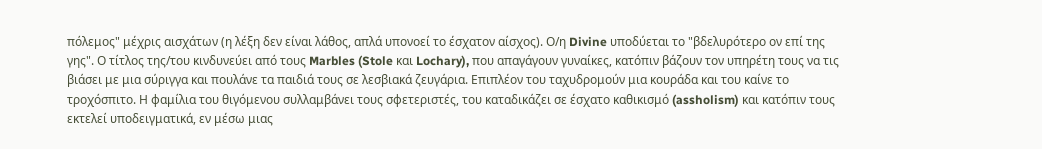πόλεμος" μέχρις αισχάτων (η λέξη δεν είναι λάθος, απλά υπονοεί το έσχατον αίσχος). Ο/η Divine υποδύεται το "βδελυρότερο ον επί της γης". Ο τίτλος της/του κινδυνεύει από τους Marbles (Stole και Lochary), που απαγάγουν γυναίκες, κατόπιν βάζουν τον υπηρέτη τους να τις βιάσει με μια σύριγγα και πουλάνε τα παιδιά τους σε λεσβιακά ζευγάρια. Επιπλέον του ταχυδρομούν μια κουράδα και του καίνε το τροχόσπιτο. Η φαμίλια του θιγόμενου συλλαμβάνει τους σφετεριστές, του καταδικάζει σε έσχατο καθικισμό (assholism) και κατόπιν τους εκτελεί υποδειγματικά, εν μέσω μιας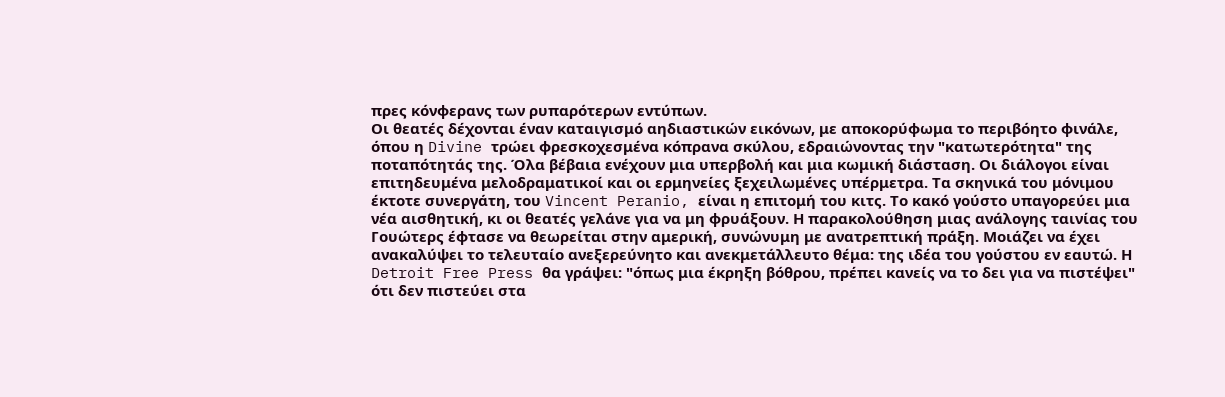πρες κόνφερανς των ρυπαρότερων εντύπων.
Οι θεατές δέχονται έναν καταιγισμό αηδιαστικών εικόνων, με αποκορύφωμα το περιβόητο φινάλε, όπου η Divine τρώει φρεσκοχεσμένα κόπρανα σκύλου, εδραιώνοντας την "κατωτερότητα" της ποταπότητάς της. Όλα βέβαια ενέχουν μια υπερβολή και μια κωμική διάσταση. Οι διάλογοι είναι επιτηδευμένα μελοδραματικοί και οι ερμηνείες ξεχειλωμένες υπέρμετρα. Τα σκηνικά του μόνιμου έκτοτε συνεργάτη, του Vincent Peranio, είναι η επιτομή του κιτς. Το κακό γούστο υπαγορεύει μια νέα αισθητική, κι οι θεατές γελάνε για να μη φρυάξουν. Η παρακολούθηση μιας ανάλογης ταινίας του Γουώτερς έφτασε να θεωρείται στην αμερική, συνώνυμη με ανατρεπτική πράξη. Μοιάζει να έχει ανακαλύψει το τελευταίο ανεξερεύνητο και ανεκμετάλλευτο θέμα: της ιδέα του γούστου εν εαυτώ. Η Detroit Free Press θα γράψει: "όπως μια έκρηξη βόθρου, πρέπει κανείς να το δει για να πιστέψει" ότι δεν πιστεύει στα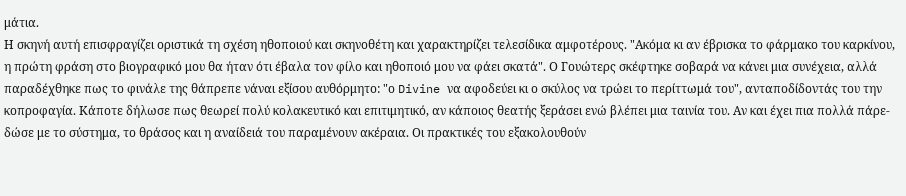μάτια.
Η σκηνή αυτή επισφραγίζει οριστικά τη σχέση ηθοποιού και σκηνοθέτη και χαρακτηρίζει τελεσίδικα αμφοτέρους. "Ακόμα κι αν έβρισκα το φάρμακο του καρκίνου, η πρώτη φράση στο βιογραφικό μου θα ήταν ότι έβαλα τον φίλο και ηθοποιό μου να φάει σκατά". Ο Γουώτερς σκέφτηκε σοβαρά να κάνει μια συνέχεια, αλλά παραδέχθηκε πως το φινάλε της θάπρεπε νάναι εξίσου αυθόρμητο: "ο Divine να αφοδεύει κι ο σκύλος να τρώει το περίττωμά του", ανταποδίδοντάς του την κοπροφαγία. Κάποτε δήλωσε πως θεωρεί πολύ κολακευτικό και επιτιμητικό, αν κάποιος θεατής ξεράσει ενώ βλέπει μια ταινία του. Αν και έχει πια πολλά πάρε-δώσε με το σύστημα, το θράσος και η αναίδειά του παραμένουν ακέραια. Οι πρακτικές του εξακολουθούν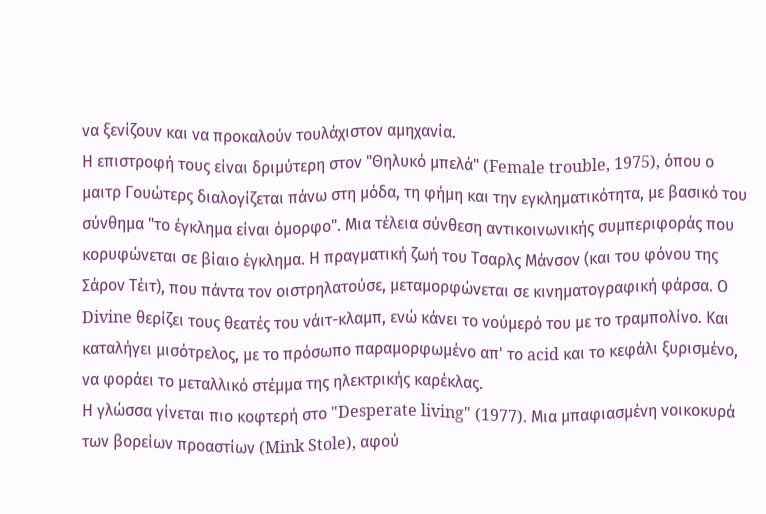να ξενίζουν και να προκαλούν τουλάχιστον αμηχανία.
Η επιστροφή τους είναι δριμύτερη στον "Θηλυκό μπελά" (Female trouble, 1975), όπου ο μαιτρ Γουώτερς διαλογίζεται πάνω στη μόδα, τη φήμη και την εγκληματικότητα, με βασικό του σύνθημα "το έγκλημα είναι όμορφο". Μια τέλεια σύνθεση αντικοινωνικής συμπεριφοράς που κορυφώνεται σε βίαιο έγκλημα. Η πραγματική ζωή του Τσαρλς Μάνσον (και του φόνου της Σάρον Τέιτ), που πάντα τον οιστρηλατούσε, μεταμορφώνεται σε κινηματογραφική φάρσα. Ο Divine θερίζει τους θεατές του νάιτ-κλαμπ, ενώ κάνει το νούμερό του με το τραμπολίνο. Και καταλήγει μισότρελος, με το πρόσωπο παραμορφωμένο απ' το acid και το κεφάλι ξυρισμένο, να φοράει το μεταλλικό στέμμα της ηλεκτρικής καρέκλας.
Η γλώσσα γίνεται πιο κοφτερή στο "Desperate living" (1977). Μια μπαφιασμένη νοικοκυρά των βορείων προαστίων (Mink Stole), αφού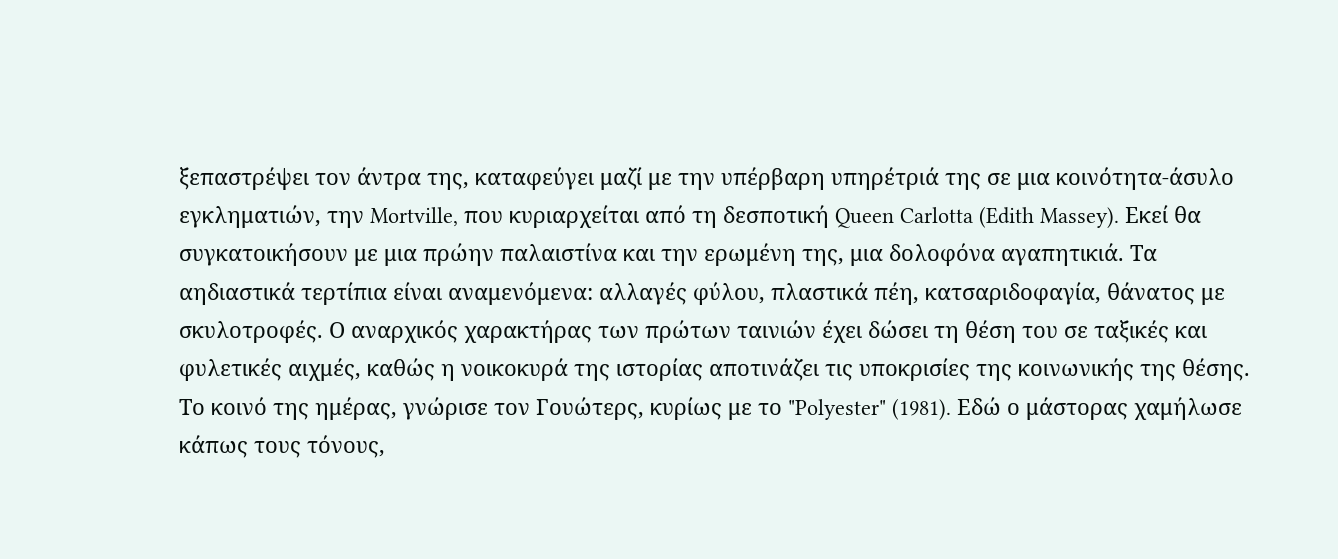ξεπαστρέψει τον άντρα της, καταφεύγει μαζί με την υπέρβαρη υπηρέτριά της σε μια κοινότητα-άσυλο εγκληματιών, την Mortville, που κυριαρχείται από τη δεσποτική Queen Carlotta (Edith Massey). Εκεί θα συγκατοικήσουν με μια πρώην παλαιστίνα και την ερωμένη της, μια δολοφόνα αγαπητικιά. Τα αηδιαστικά τερτίπια είναι αναμενόμενα: αλλαγές φύλου, πλαστικά πέη, κατσαριδοφαγία, θάνατος με σκυλοτροφές. Ο αναρχικός χαρακτήρας των πρώτων ταινιών έχει δώσει τη θέση του σε ταξικές και φυλετικές αιχμές, καθώς η νοικοκυρά της ιστορίας αποτινάζει τις υποκρισίες της κοινωνικής της θέσης.
Το κοινό της ημέρας, γνώρισε τον Γουώτερς, κυρίως με το "Polyester" (1981). Εδώ ο μάστορας χαμήλωσε κάπως τους τόνους,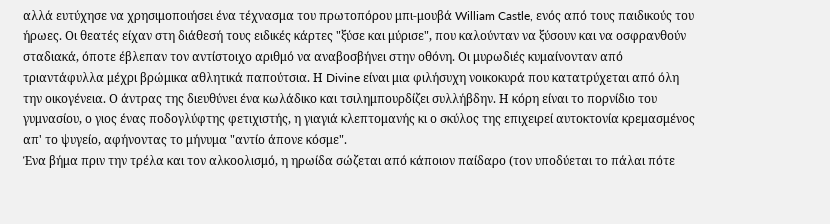αλλά ευτύχησε να χρησιμοποιήσει ένα τέχνασμα του πρωτοπόρου μπι-μουβά William Castle, ενός από τους παιδικούς του ήρωες. Οι θεατές είχαν στη διάθεσή τους ειδικές κάρτες "ξύσε και μύρισε", που καλούνταν να ξύσουν και να οσφρανθούν σταδιακά, όποτε έβλεπαν τον αντίστοιχο αριθμό να αναβοσβήνει στην οθόνη. Οι μυρωδιές κυμαίνονταν από τριαντάφυλλα μέχρι βρώμικα αθλητικά παπούτσια. Η Divine είναι μια φιλήσυχη νοικοκυρά που κατατρύχεται από όλη την οικογένεια. Ο άντρας της διευθύνει ένα κωλάδικο και τσιλημπουρδίζει συλλήβδην. Η κόρη είναι το πορνίδιο του γυμνασίου, ο γιος ένας ποδογλύφτης φετιχιστής, η γιαγιά κλεπτομανής κι ο σκύλος της επιχειρεί αυτοκτονία κρεμασμένος απ' το ψυγείο, αφήνοντας το μήνυμα "αντίο άπονε κόσμε".
Ένα βήμα πριν την τρέλα και τον αλκοολισμό, η ηρωίδα σώζεται από κάποιον παίδαρο (τον υποδύεται το πάλαι πότε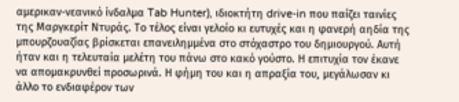αμερικαν-νεανικό ίνδαλμα Tab Hunter), ιδιοκτήτη drive-in που παίζει ταινίες της Μαργκερίτ Ντυράς. Το τέλος είναι γελοίο κι ευτυχές και η φανερή αηδία της μπουρζουαζίας βρίσκεται επανειλημμένα στο στόχαστρο του δημιουργού. Αυτή ήταν και η τελευταία μελέτη του πάνω στο κακό γούστο. Η επιτυχία τον έκανε να απομακρυνθεί προσωρινά. Η φήμη του και η απραξία του, μεγάλωσαν κι άλλο το ενδιαφέρον των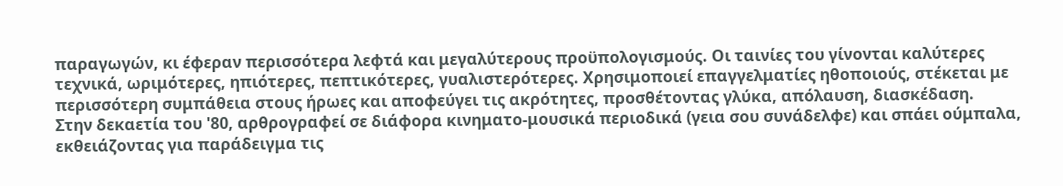παραγωγών, κι έφεραν περισσότερα λεφτά και μεγαλύτερους προϋπολογισμούς. Οι ταινίες του γίνονται καλύτερες τεχνικά, ωριμότερες, ηπιότερες, πεπτικότερες, γυαλιστερότερες. Χρησιμοποιεί επαγγελματίες ηθοποιούς, στέκεται με περισσότερη συμπάθεια στους ήρωες και αποφεύγει τις ακρότητες, προσθέτοντας γλύκα, απόλαυση, διασκέδαση.
Στην δεκαετία του '80, αρθρογραφεί σε διάφορα κινηματο-μουσικά περιοδικά (γεια σου συνάδελφε) και σπάει ούμπαλα, εκθειάζοντας για παράδειγμα τις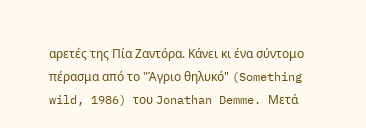αρετές της Πία Ζαντόρα. Κάνει κι ένα σύντομο πέρασμα από το "Άγριο θηλυκό" (Something wild, 1986) του Jonathan Demme. Μετά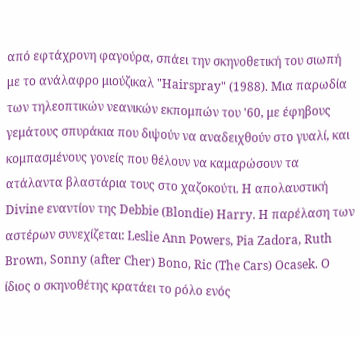από εφτάχρονη φαγούρα, σπάει την σκηνοθετική του σιωπή με το ανάλαφρο μιούζικαλ "Hairspray" (1988). Μια παρωδία των τηλεοπτικών νεανικών εκπομπών του '60, με έφηβους γεμάτους σπυράκια που διψούν να αναδειχθούν στο γυαλί, και κομπασμένους γονείς που θέλουν να καμαρώσουν τα ατάλαντα βλαστάρια τους στο χαζοκούτι. H απολαυστική Divine εναντίον της Debbie (Blondie) Harry. Η παρέλαση των αστέρων συνεχίζεται: Leslie Ann Powers, Pia Zadora, Ruth Brown, Sonny (after Cher) Bono, Ric (The Cars) Ocasek. Ο ίδιος ο σκηνοθέτης κρατάει το ρόλο ενός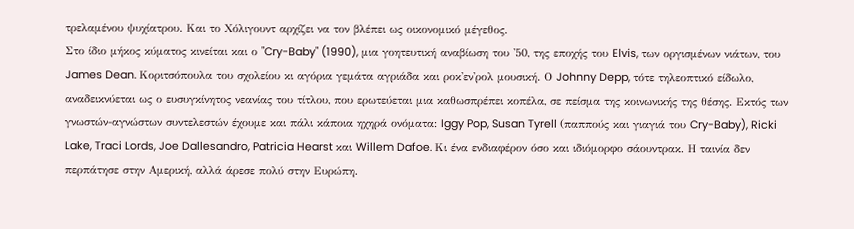τρελαμένου ψυχίατρου. Και το Χόλιγουντ αρχίζει να τον βλέπει ως οικονομικό μέγεθος.
Στο ίδιο μήκος κύματος κινείται και ο "Cry-Baby" (1990), μια γοητευτική αναβίωση του '50, της εποχής του Elvis, των οργισμένων νιάτων, του James Dean. Κοριτσόπουλα του σχολείου κι αγόρια γεμάτα αγριάδα και ροκ'εν'ρολ μουσική. Ο Johnny Depp, τότε τηλεοπτικό είδωλο, αναδεικνύεται ως ο ευσυγκίνητος νεανίας του τίτλου, που ερωτεύεται μια καθωσπρέπει κοπέλα, σε πείσμα της κοινωνικής της θέσης. Εκτός των γνωστών-αγνώστων συντελεστών έχουμε και πάλι κάποια ηχηρά ονόματα: Iggy Pop, Susan Tyrell (παππούς και γιαγιά του Cry-Baby), Ricki Lake, Traci Lords, Joe Dallesandro, Patricia Hearst και Willem Dafoe. Κι ένα ενδιαφέρον όσο και ιδιόμορφο σάουντρακ. Η ταινία δεν περπάτησε στην Aμερική, αλλά άρεσε πολύ στην Ευρώπη.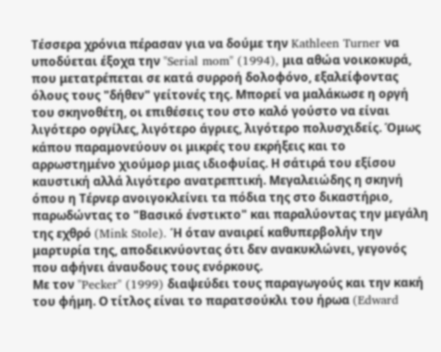Τέσσερα χρόνια πέρασαν για να δούμε την Kathleen Turner να υποδύεται έξοχα την "Serial mom" (1994), μια αθώα νοικοκυρά, που μετατρέπεται σε κατά συρροή δολοφόνο, εξαλείφοντας όλους τους "δήθεν" γείτονές της. Μπορεί να μαλάκωσε η οργή του σκηνοθέτη, οι επιθέσεις του στο καλό γούστο να είναι λιγότερο οργίλες, λιγότερο άγριες, λιγότερο πολυσχιδείς. Όμως κάπου παραμονεύουν οι μικρές του εκρήξεις και το αρρωστημένο χιούμορ μιας ιδιοφυίας. Η σάτιρά του εξίσου καυστική αλλά λιγότερο ανατρεπτική. Μεγαλειώδης η σκηνή όπου η Τέρνερ ανοιγοκλείνει τα πόδια της στο δικαστήριο, παρωδώντας το "Βασικό ένστικτο" και παραλύοντας την μεγάλη της εχθρό (Mink Stole). Ή όταν αναιρεί καθυπερβολήν την μαρτυρία της, αποδεικνύοντας ότι δεν ανακυκλώνει, γεγονός που αφήνει άναυδους τους ενόρκους.
Με τον "Pecker" (1999) διαψεύδει τους παραγωγούς και την κακή του φήμη. Ο τίτλος είναι το παρατσούκλι του ήρωα (Edward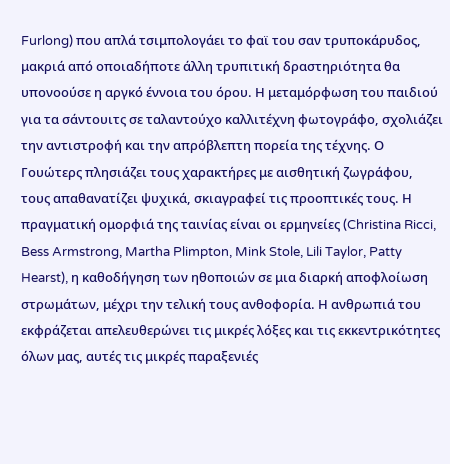Furlong) που απλά τσιμπολογάει το φαϊ του σαν τρυποκάρυδος, μακριά από οποιαδήποτε άλλη τρυπιτική δραστηριότητα θα υπονοούσε η αργκό έννοια του όρου. Η μεταμόρφωση του παιδιού για τα σάντουιτς σε ταλαντούχο καλλιτέχνη φωτογράφο, σχολιάζει την αντιστροφή και την απρόβλεπτη πορεία της τέχνης. Ο Γουώτερς πλησιάζει τους χαρακτήρες με αισθητική ζωγράφου, τους απαθανατίζει ψυχικά, σκιαγραφεί τις προοπτικές τους. Η πραγματική ομορφιά της ταινίας είναι οι ερμηνείες (Christina Ricci, Bess Armstrong, Martha Plimpton, Mink Stole, Lili Taylor, Patty Hearst), η καθοδήγηση των ηθοποιών σε μια διαρκή αποφλοίωση στρωμάτων, μέχρι την τελική τους ανθοφορία. Η ανθρωπιά του εκφράζεται απελευθερώνει τις μικρές λόξες και τις εκκεντρικότητες όλων μας, αυτές τις μικρές παραξενιές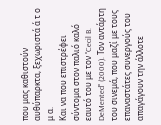που μας καθιστούν αυθύπαρκτα, ξεχωριστά ά τ ο μ α.
Και να που επιστρέφει σύντομα στον παλιό καλό εαυτό του με τον "Cecil B. DeMented" (2000). Τον αντάρτη του σινεμά, που μαζί με τους επαναστάτες συνεργούς του απαγάγουν την άλλοτε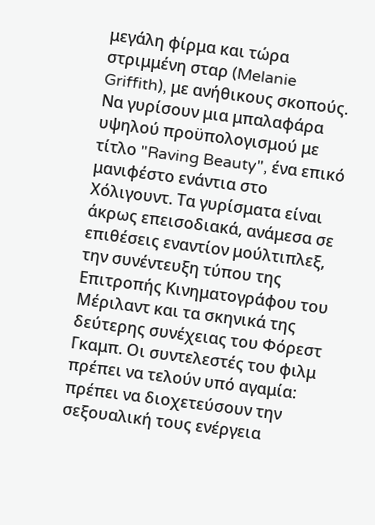μεγάλη φίρμα και τώρα στριμμένη σταρ (Melanie Griffith), με ανήθικους σκοπούς. Να γυρίσουν μια μπαλαφάρα υψηλού προϋπολογισμού με τίτλο "Raving Beauty", ένα επικό μανιφέστο ενάντια στο Χόλιγουντ. Τα γυρίσματα είναι άκρως επεισοδιακά, ανάμεσα σε επιθέσεις εναντίον μούλτιπλεξ, την συνέντευξη τύπου της Επιτροπής Κινηματογράφου του Μέριλαντ και τα σκηνικά της δεύτερης συνέχειας του Φόρεστ Γκαμπ. Οι συντελεστές του φιλμ πρέπει να τελούν υπό αγαμία: πρέπει να διοχετεύσουν την σεξουαλική τους ενέργεια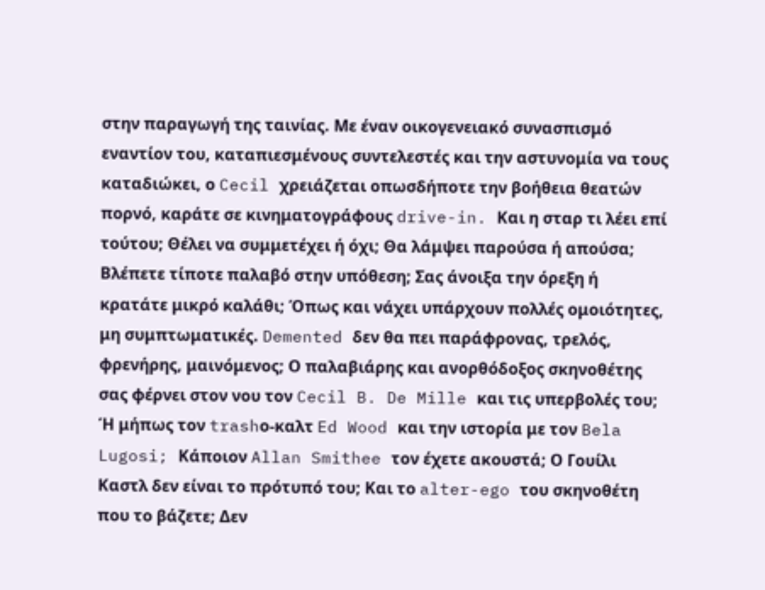στην παραγωγή της ταινίας. Με έναν οικογενειακό συνασπισμό εναντίον του, καταπιεσμένους συντελεστές και την αστυνομία να τους καταδιώκει, ο Cecil χρειάζεται οπωσδήποτε την βοήθεια θεατών πορνό, καράτε σε κινηματογράφους drive-in. Και η σταρ τι λέει επί τούτου; Θέλει να συμμετέχει ή όχι; Θα λάμψει παρούσα ή απούσα;
Βλέπετε τίποτε παλαβό στην υπόθεση; Σας άνοιξα την όρεξη ή κρατάτε μικρό καλάθι; Όπως και νάχει υπάρχουν πολλές ομοιότητες, μη συμπτωματικές. Demented δεν θα πει παράφρονας, τρελός, φρενήρης, μαινόμενος; Ο παλαβιάρης και ανορθόδοξος σκηνοθέτης σας φέρνει στον νου τον Cecil B. De Mille και τις υπερβολές του; Ή μήπως τον trashο-καλτ Ed Wood και την ιστορία με τον Bela Lugosi; Κάποιον Allan Smithee τον έχετε ακουστά; Ο Γουίλι Καστλ δεν είναι το πρότυπό του; Και το alter-ego του σκηνοθέτη που το βάζετε; Δεν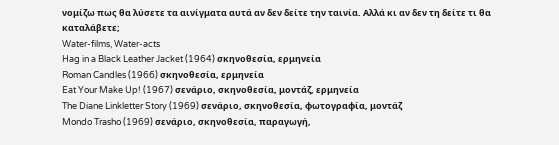νομίζω πως θα λύσετε τα αινίγματα αυτά αν δεν δείτε την ταινία. Αλλά κι αν δεν τη δείτε τι θα καταλάβετε;
Water-films, Water-acts
Hag in a Black Leather Jacket (1964) σκηνοθεσία, ερμηνεία
Roman Candles (1966) σκηνοθεσία, ερμηνεία
Eat Your Make Up! (1967) σενάριο, σκηνοθεσία, μοντάζ, ερμηνεία
The Diane Linkletter Story (1969) σενάριο, σκηνοθεσία, φωτογραφία, μοντάζ
Mondo Trasho (1969) σενάριο, σκηνοθεσία, παραγωγή,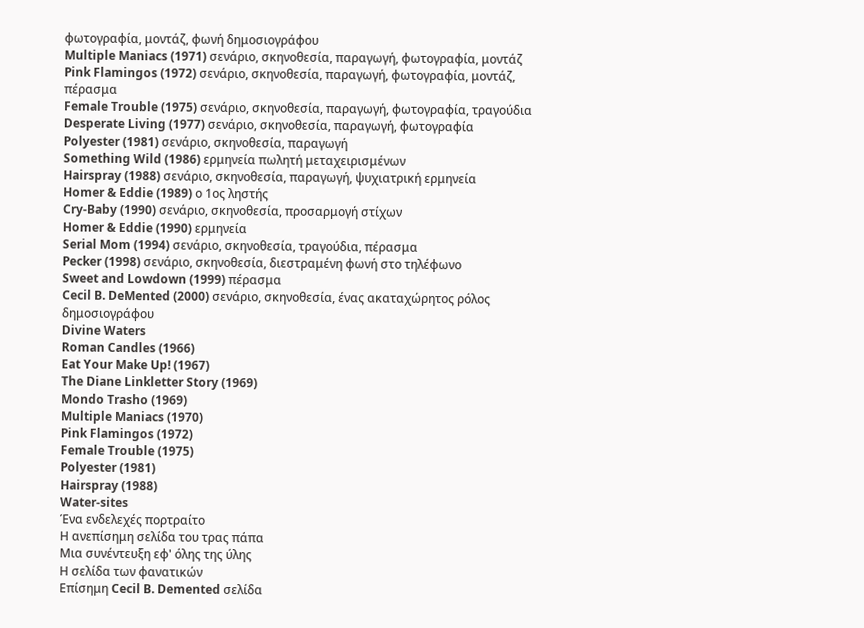φωτογραφία, μοντάζ, φωνή δημοσιογράφου
Multiple Maniacs (1971) σενάριο, σκηνοθεσία, παραγωγή, φωτογραφία, μοντάζ
Pink Flamingos (1972) σενάριο, σκηνοθεσία, παραγωγή, φωτογραφία, μοντάζ, πέρασμα
Female Trouble (1975) σενάριο, σκηνοθεσία, παραγωγή, φωτογραφία, τραγούδια
Desperate Living (1977) σενάριο, σκηνοθεσία, παραγωγή, φωτογραφία
Polyester (1981) σενάριο, σκηνοθεσία, παραγωγή
Something Wild (1986) ερμηνεία πωλητή μεταχειρισμένων
Hairspray (1988) σενάριο, σκηνοθεσία, παραγωγή, ψυχιατρική ερμηνεία
Homer & Eddie (1989) ο 1ος ληστής
Cry-Baby (1990) σενάριο, σκηνοθεσία, προσαρμογή στίχων
Homer & Eddie (1990) ερμηνεία
Serial Mom (1994) σενάριο, σκηνοθεσία, τραγούδια, πέρασμα
Pecker (1998) σενάριο, σκηνοθεσία, διεστραμένη φωνή στο τηλέφωνο
Sweet and Lowdown (1999) πέρασμα
Cecil B. DeMented (2000) σενάριο, σκηνοθεσία, ένας ακαταχώρητος ρόλος δημοσιογράφου
Divine Waters
Roman Candles (1966)
Eat Your Make Up! (1967)
The Diane Linkletter Story (1969)
Mondo Trasho (1969)
Multiple Maniacs (1970)
Pink Flamingos (1972)
Female Trouble (1975)
Polyester (1981)
Hairspray (1988)
Water-sites
Ένα ενδελεχές πορτραίτο
Η ανεπίσημη σελίδα του τρας πάπα
Μια συνέντευξη εφ' όλης της ύλης
Η σελίδα των φανατικών
Επίσημη Cecil B. Demented σελίδα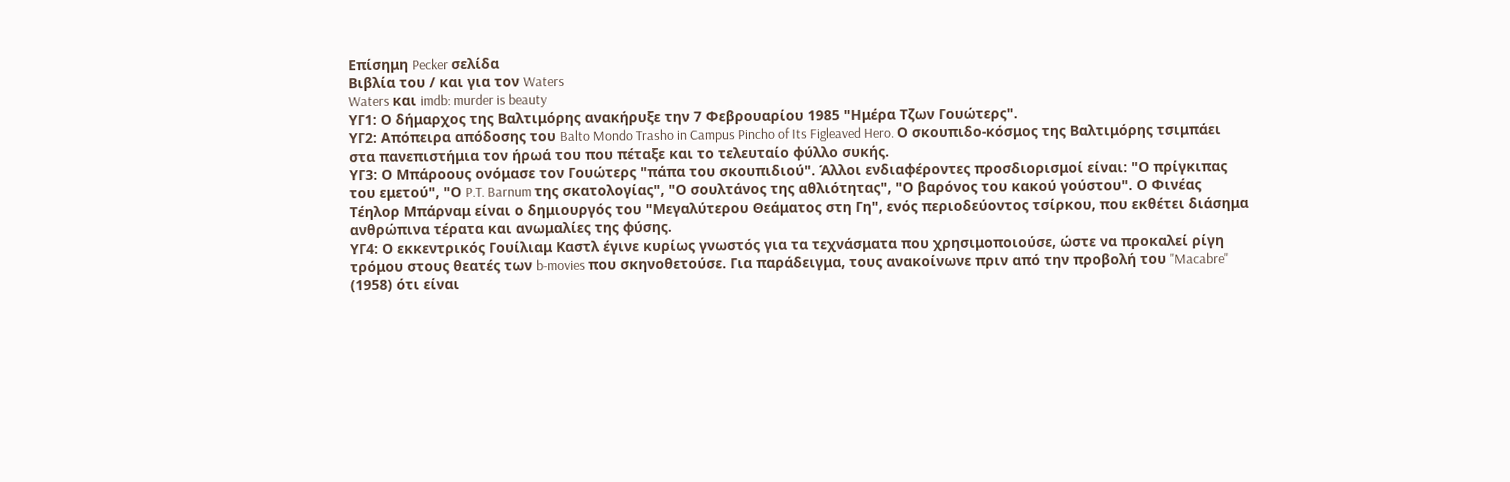Επίσημη Pecker σελίδα
Βιβλία του / και για τον Waters
Waters και imdb: murder is beauty
ΥΓ1: Ο δήμαρχος της Βαλτιμόρης ανακήρυξε την 7 Φεβρουαρίου 1985 "Ημέρα Τζων Γουώτερς".
ΥΓ2: Απόπειρα απόδοσης του Balto Mondo Trasho in Campus Pincho of Its Figleaved Hero. Ο σκουπιδο-κόσμος της Βαλτιμόρης τσιμπάει στα πανεπιστήμια τον ήρωά του που πέταξε και το τελευταίο φύλλο συκής.
ΥΓ3: Ο Μπάροους ονόμασε τον Γουώτερς "πάπα του σκουπιδιού". Άλλοι ενδιαφέροντες προσδιορισμοί είναι: "Ο πρίγκιπας του εμετού", "Ο P.T. Barnum της σκατολογίας", "Ο σουλτάνος της αθλιότητας", "Ο βαρόνος του κακού γούστου". Ο Φινέας Τέηλορ Μπάρναμ είναι ο δημιουργός του "Μεγαλύτερου Θεάματος στη Γη", ενός περιοδεύοντος τσίρκου, που εκθέτει διάσημα ανθρώπινα τέρατα και ανωμαλίες της φύσης.
ΥΓ4: Ο εκκεντρικός Γουίλιαμ Καστλ έγινε κυρίως γνωστός για τα τεχνάσματα που χρησιμοποιούσε, ώστε να προκαλεί ρίγη τρόμου στους θεατές των b-movies που σκηνοθετούσε. Για παράδειγμα, τους ανακοίνωνε πριν από την προβολή του "Macabre" (1958) ότι είναι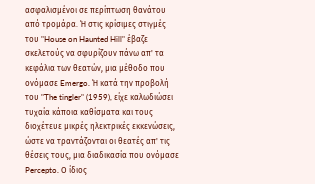ασφαλισμένοι σε περίπτωση θανάτου από τρομάρα. Ή στις κρίσιμες στιγμές του "House on Haunted Hill" έβαζε σκελετούς να σφυρίζουν πάνω απ' τα κεφάλια των θεατών, μια μέθοδο που ονόμασε Emergo. Ή κατά την προβολή του "The tingler" (1959), είχε καλωδιώσει τυχαία κάποια καθίσματα και τους διοχέτευε μικρές ηλεκτρικές εκκενώσεις, ώστε να τραντάζονται οι θεατές απ' τις θέσεις τους, μια διαδικασία που ονόμασε Percepto. Ο ίδιος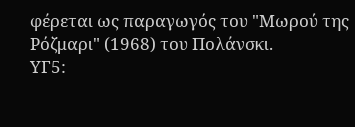φέρεται ως παραγωγός του "Μωρού της Ρόζμαρι" (1968) του Πολάνσκι.
YΓ5: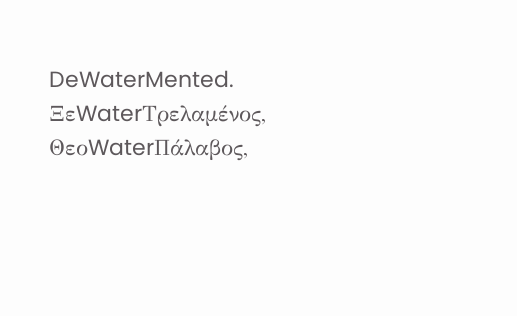DeWaterMented. ΞεWaterΤρελαμένος, ΘεοWaterΠάλαβος,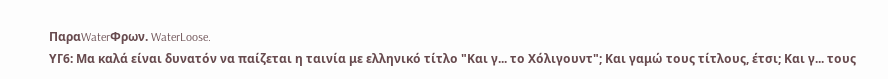ΠαραWaterΦρων. WaterLoose.
ΥΓ6: Μα καλά είναι δυνατόν να παίζεται η ταινία με ελληνικό τίτλο "Και γ... το Χόλιγουντ"; Και γαμώ τους τίτλους, έτσι; Και γ... τους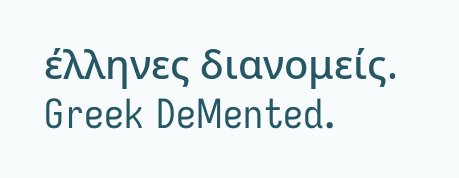έλληνες διανομείς. Greek DeMented.